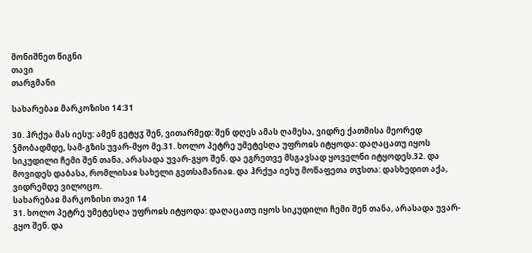მონიშნეთ წიგნი
თავი
თარგმანი

სახარებაჲ მარკოზისი 14:31

30. ჰრქუა მას იესუ: ამენ გეტყჳ შენ, ვითარმედ: შენ დღეს ამას ღამესა, ვიდრე ქათმისა მეორედ ჴმობადმდე, სამ-გზის უვარ-მყო მე.31. ხოლო პეტრე უმეტესღა უფროჲს იტყოდა: დაღაცათუ იყოს სიკუდილი ჩემი შენ თანა, არასადა უვარ-გყო შენ. და ეგრეთვე მსგავსად ყოველნი იტყოდეს.32. და მოვიდეს დაბასა, რომლისაჲ სახელი გეთსამანიაჲ. და ჰრქუა იესუ მოწაფეთა თჳსთა: დასხედით აქა, ვიდრემდე ვილოცო.
სახარებაჲ მარკოზისი თავი 14
31. ხოლო პეტრე უმეტესღა უფროჲს იტყოდა: დაღაცათუ იყოს სიკუდილი ჩემი შენ თანა, არასადა უვარ-გყო შენ. და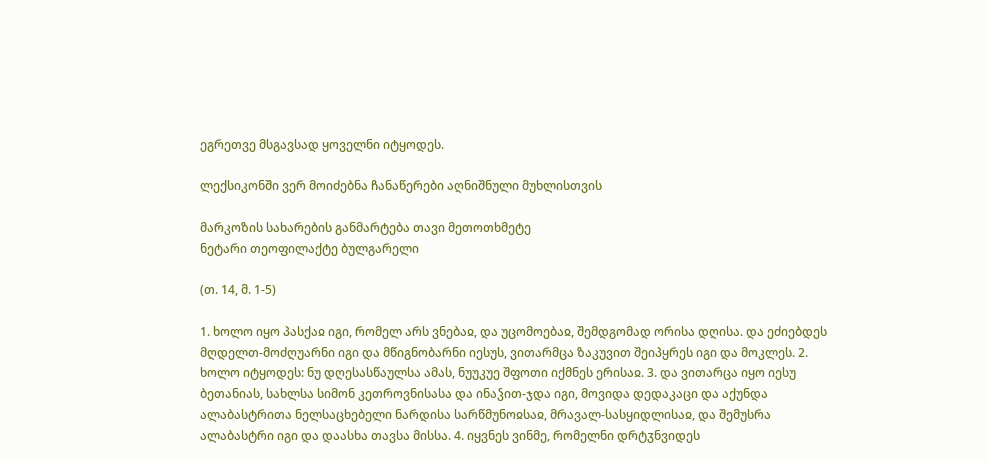ეგრეთვე მსგავსად ყოველნი იტყოდეს.

ლექსიკონში ვერ მოიძებნა ჩანაწერები აღნიშნული მუხლისთვის

მარკოზის სახარების განმარტება თავი მეთოთხმეტე
ნეტარი თეოფილაქტე ბულგარელი

(თ. 14, მ. 1-5)

1. ხოლო იყო პასქაჲ იგი, რომელ არს ვნებაჲ, და უცომოებაჲ, შემდგომად ორისა დღისა. და ეძიებდეს მღდელთ-მოძღუარნი იგი და მწიგნობარნი იესუს, ვითარმცა ზაკუვით შეიპყრეს იგი და მოკლეს. 2. ხოლო იტყოდეს: ნუ დღესასწაულსა ამას, ნუუკუე შფოთი იქმნეს ერისაჲ. 3. და ვითარცა იყო იესუ ბეთანიას, სახლსა სიმონ კეთროვნისასა და ინაჴით-ჯდა იგი, მოვიდა დედაკაცი და აქუნდა ალაბასტრითა ნელსაცხებელი ნარდისა სარწმუნოჲსაჲ, მრავალ-სასყიდლისაჲ, და შემუსრა ალაბასტრი იგი და დაასხა თავსა მისსა. 4. იყვნეს ვინმე, რომელნი დრტჳნვიდეს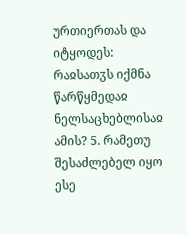ურთიერთას და იტყოდეს: რაჲსათჳს იქმნა წარწყმედაჲ ნელსაცხებლისაჲ ამის? 5. რამეთუ შესაძლებელ იყო ესე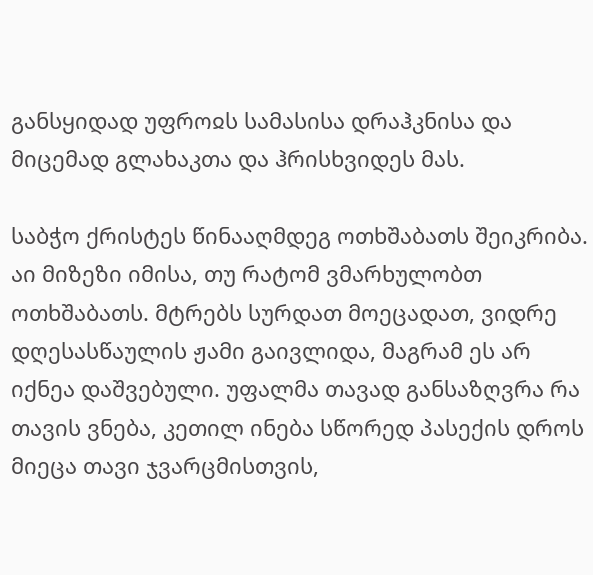განსყიდად უფროჲს სამასისა დრაჰკნისა და მიცემად გლახაკთა და ჰრისხვიდეს მას.

საბჭო ქრისტეს წინააღმდეგ ოთხშაბათს შეიკრიბა. აი მიზეზი იმისა, თუ რატომ ვმარხულობთ ოთხშაბათს. მტრებს სურდათ მოეცადათ, ვიდრე დღესასწაულის ჟამი გაივლიდა, მაგრამ ეს არ იქნეა დაშვებული. უფალმა თავად განსაზღვრა რა თავის ვნება, კეთილ ინება სწორედ პასექის დროს მიეცა თავი ჯვარცმისთვის,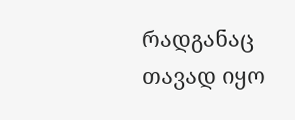რადგანაც თავად იყო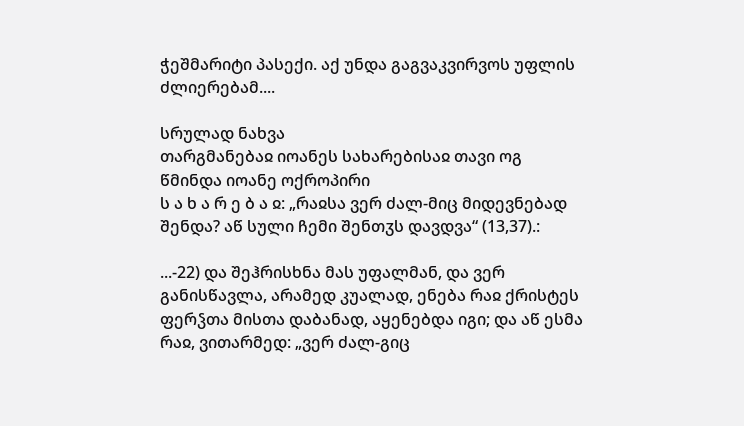ჭეშმარიტი პასექი. აქ უნდა გაგვაკვირვოს უფლის ძლიერებამ....

სრულად ნახვა
თარგმანებაჲ იოანეს სახარებისაჲ თავი ოგ
წმინდა იოანე ოქროპირი
ს ა ხ ა რ ე ბ ა ჲ: „რაჲსა ვერ ძალ-მიც მიდევნებად შენდა? აწ სული ჩემი შენთჳს დავდვა“ (13,37).:

...-22) და შეჰრისხნა მას უფალმან, და ვერ განისწავლა, არამედ კუალად, ენება რაჲ ქრისტეს ფერჴთა მისთა დაბანად, აყენებდა იგი; და აწ ესმა რაჲ, ვითარმედ: „ვერ ძალ-გიც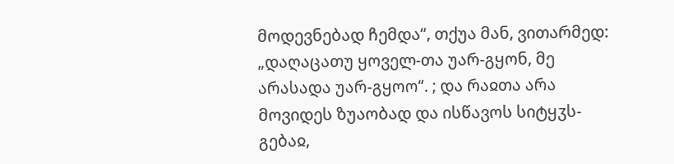მოდევნებად ჩემდა“, თქუა მან, ვითარმედ: „დაღაცათუ ყოველ-თა უარ-გყონ, მე არასადა უარ-გყოო“. ; და რაჲთა არა მოვიდეს ზუაობად და ისწავოს სიტყჳს-გებაჲ,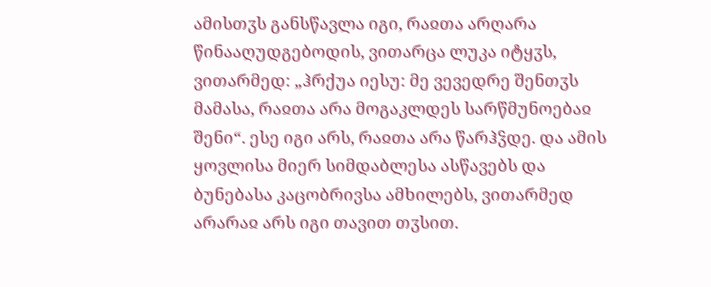ამისთჳს განსწავლა იგი, რაჲთა არღარა წინააღუდგებოდის, ვითარცა ლუკა იტყჳს, ვითარმედ: „ჰრქუა იესუ: მე ვევედრე შენთჳს მამასა, რაჲთა არა მოგაკლდეს სარწმუნოებაჲ შენი“. ესე იგი არს, რაჲთა არა წარჰჴდე. და ამის ყოვლისა მიერ სიმდაბლესა ასწავებს და ბუნებასა კაცობრივსა ამხილებს, ვითარმედ არარაჲ არს იგი თავით თჳსით.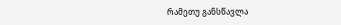რამეთუ განსწავლა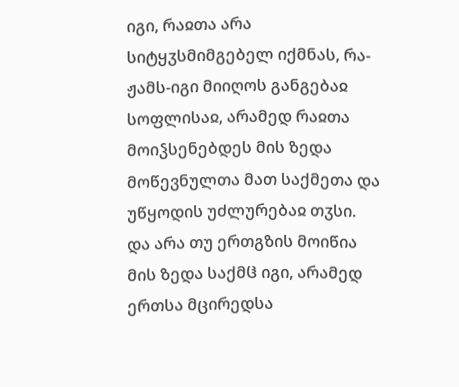იგი, რაჲთა არა სიტყჳსმიმგებელ იქმნას, რა-ჟამს-იგი მიიღოს განგებაჲ სოფლისაჲ, არამედ რაჲთა მოიჴსენებდეს მის ზედა მოწევნულთა მათ საქმეთა და უწყოდის უძლურებაჲ თჳსი. და არა თუ ერთგზის მოიწია მის ზედა საქმჱ იგი, არამედ ერთსა მცირედსა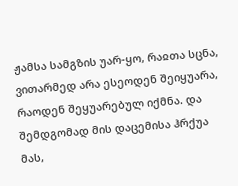ჟამსა სამგზის უარ-ყო, რაჲთა სცნა, ვითარმედ არა ესეოდენ შეიყუარა, რაოდენ შეყუარებულ იქმნა. და შემდგომად მის დაცემისა ჰრქუა მას,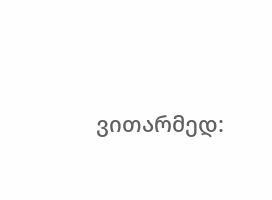ვითარმედ: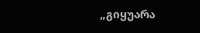„გიყუარა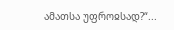ამათსა უფროჲსად?“...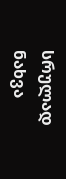სრულად ნახვა